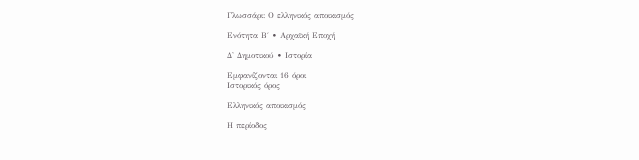Γλωσσάρι: Ο ελληνικός αποικισμός

Ενότητα Β΄ • Αρχαϊκή Εποχή

Δ' Δημοτικού • Ιστορία

Εμφανίζονται 16 όροι
Ιστορικός όρος

Ελληνικός αποικισμός

Η περίοδος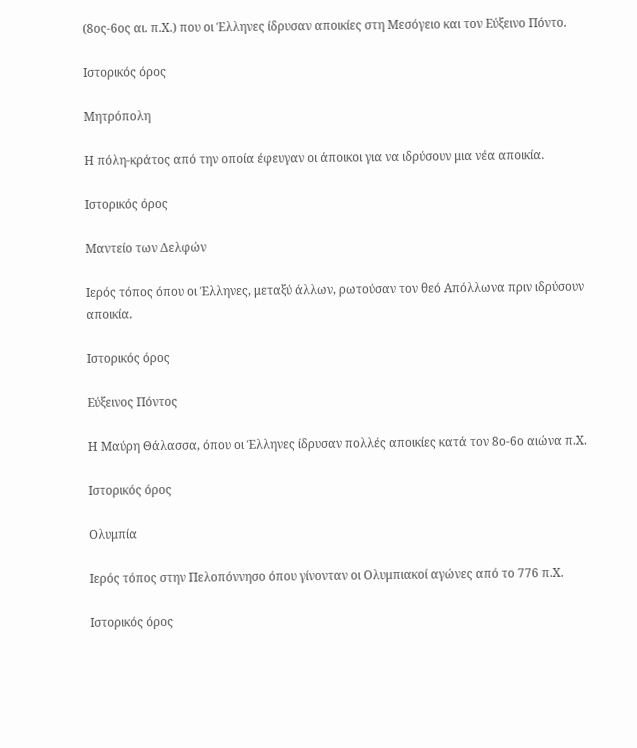(8ος-6ος αι. π.Χ.) που οι Έλληνες ίδρυσαν αποικίες στη Μεσόγειο και τον Εύξεινο Πόντο.

Ιστορικός όρος

Μητρόπολη

Η πόλη-κράτος από την οποία έφευγαν οι άποικοι για να ιδρύσουν μια νέα αποικία.

Ιστορικός όρος

Μαντείο των Δελφών

Ιερός τόπος όπου οι Έλληνες, μεταξύ άλλων, ρωτούσαν τον θεό Απόλλωνα πριν ιδρύσουν αποικία.

Ιστορικός όρος

Εύξεινος Πόντος

Η Μαύρη Θάλασσα, όπου οι Έλληνες ίδρυσαν πολλές αποικίες κατά τον 8ο-6ο αιώνα π.Χ.

Ιστορικός όρος

Ολυμπία

Ιερός τόπος στην Πελοπόννησο όπου γίνονταν οι Ολυμπιακοί αγώνες από το 776 π.Χ.

Ιστορικός όρος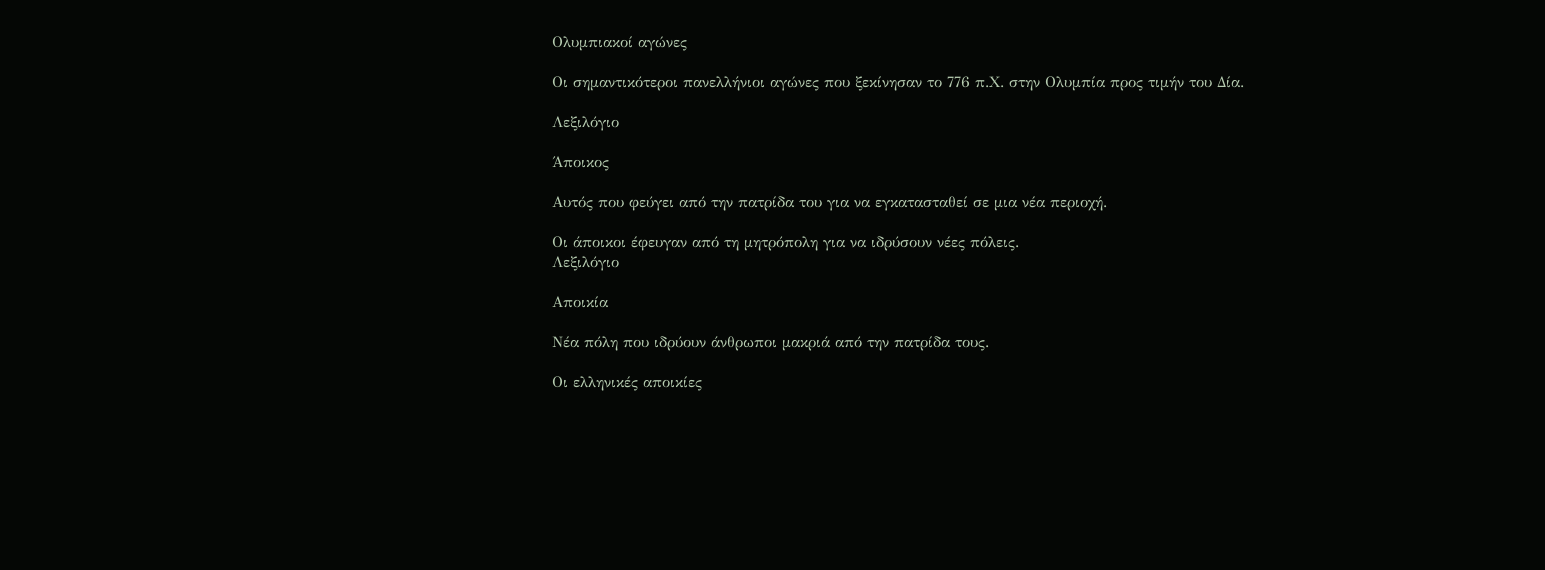Ολυμπιακοί αγώνες

Οι σημαντικότεροι πανελλήνιοι αγώνες που ξεκίνησαν το 776 π.Χ. στην Ολυμπία προς τιμήν του Δία.

Λεξιλόγιο

Άποικος

Αυτός που φεύγει από την πατρίδα του για να εγκατασταθεί σε μια νέα περιοχή.

Οι άποικοι έφευγαν από τη μητρόπολη για να ιδρύσουν νέες πόλεις.
Λεξιλόγιο

Αποικία

Νέα πόλη που ιδρύουν άνθρωποι μακριά από την πατρίδα τους.

Οι ελληνικές αποικίες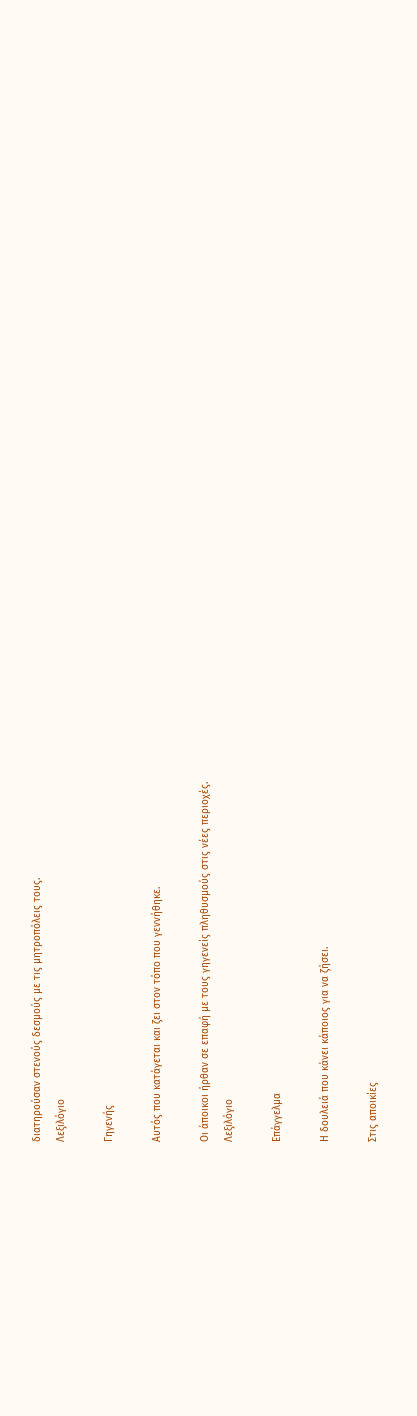διατηρούσαν στενούς δεσμούς με τις μητροπόλεις τους.
Λεξιλόγιο

Γηγενής

Αυτός που κατάγεται και ζει στον τόπο που γεννήθηκε.

Οι άποικοι ήρθαν σε επαφή με τους γηγενείς πληθυσμούς στις νέες περιοχές.
Λεξιλόγιο

Επάγγελμα

Η δουλειά που κάνει κάποιος για να ζήσει.

Στις αποικίες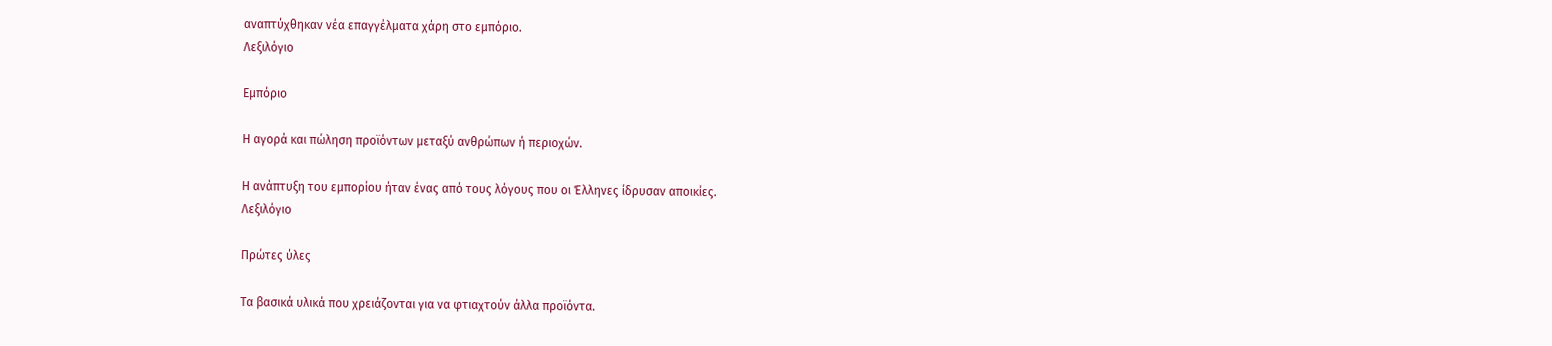αναπτύχθηκαν νέα επαγγέλματα χάρη στο εμπόριο.
Λεξιλόγιο

Εμπόριο

Η αγορά και πώληση προϊόντων μεταξύ ανθρώπων ή περιοχών.

Η ανάπτυξη του εμπορίου ήταν ένας από τους λόγους που οι Έλληνες ίδρυσαν αποικίες.
Λεξιλόγιο

Πρώτες ύλες

Τα βασικά υλικά που χρειάζονται για να φτιαχτούν άλλα προϊόντα.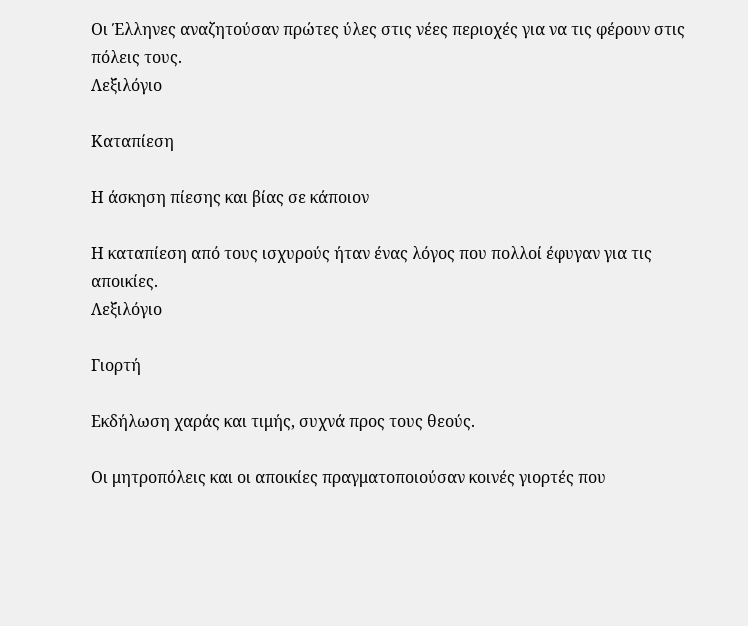Οι Έλληνες αναζητούσαν πρώτες ύλες στις νέες περιοχές για να τις φέρουν στις πόλεις τους.
Λεξιλόγιο

Καταπίεση

Η άσκηση πίεσης και βίας σε κάποιον

Η καταπίεση από τους ισχυρούς ήταν ένας λόγος που πολλοί έφυγαν για τις αποικίες.
Λεξιλόγιο

Γιορτή

Εκδήλωση χαράς και τιμής, συχνά προς τους θεούς.

Οι μητροπόλεις και οι αποικίες πραγματοποιούσαν κοινές γιορτές που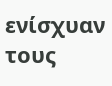ενίσχυαν τους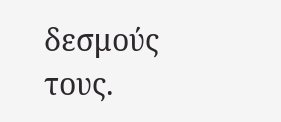δεσμούς τους.